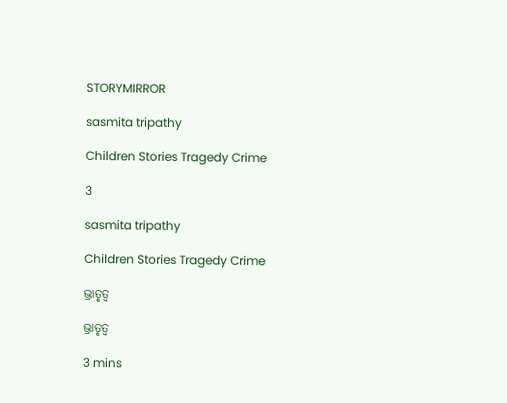STORYMIRROR

sasmita tripathy

Children Stories Tragedy Crime

3

sasmita tripathy

Children Stories Tragedy Crime

ଭ୍ରାତୃତ୍ୱ

ଭ୍ରାତୃତ୍ୱ

3 mins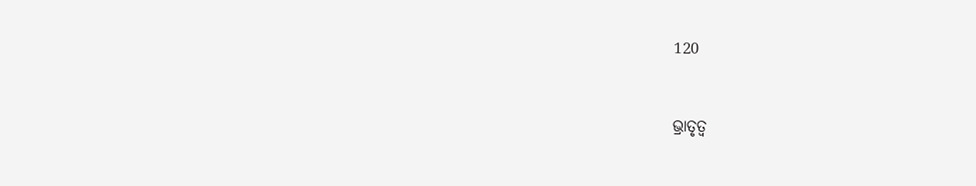120


ଭ୍ରାତୃତ୍ୱ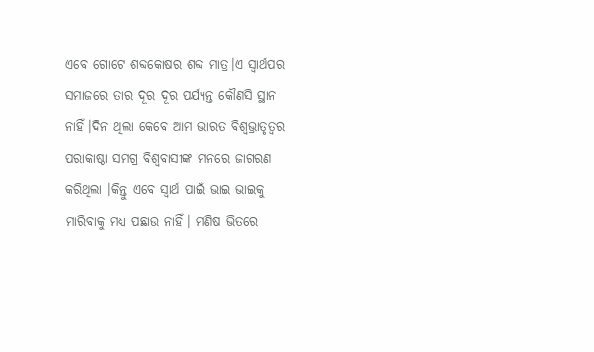ଏବେ ଗୋଟେ ଶବ୍ଦକୋଷର ଶବ୍ଦ ମାତ୍ର।ଏ ସ୍ୱାର୍ଥପର ସମାଜରେ ତାର ଦୂର ଦୂର ପର୍ଯ୍ୟନ୍ତ କୌଣସି ସ୍ଥାନ ନାହିଁ।ଦିନ ଥିଲା କେବେ ଆମ ଭାରତ ବିଶ୍ୱଭ୍ରାତୃତ୍ୱର ପରାକାଷ୍ଠା ସମଗ୍ର ବିଶ୍ୱବାସୀଙ୍କ ମନରେ ଜାଗରଣ କରିଥିଲା ।କିନ୍ତୁ ଏବେ ସ୍ୱାର୍ଥ ପାଇଁ ଭାଇ ଭାଇକୁ ମାରିବାକୁ ମଧ୍ୟ ପଛାଉ ନାହିଁ। ମଣିଷ ଭିତରେ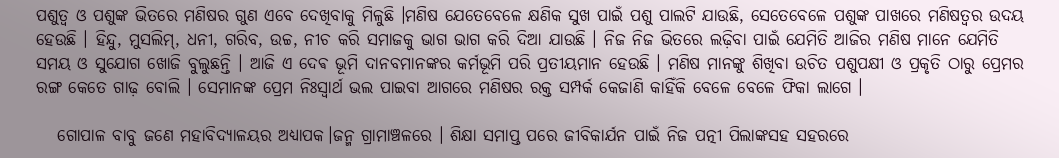ପଶୁତ୍ୱ ଓ ପଶୁଙ୍କ ଭିତରେ ମଣିଷର ଗୁଣ ଏବେ ଦେଖିବାକୁ ମିଳୁଛି ।ମଣିଷ ଯେତେବେଳେ କ୍ଷଣିକ ସୁଖ ପାଇଁ ପଶୁ ପାଲଟି ଯାଉଛି, ସେତେବେଳେ ପଶୁଙ୍କ ପାଖରେ ମଣିଷତ୍ୱର ଉଦୟ ହେଉଛି । ହିନ୍ଦୁ, ମୁସଲିମ୍, ଧନୀ, ଗରିବ, ଉଚ୍ଚ, ନୀଚ କରି ସମାଜକୁ ଭାଗ ଭାଗ କରି ଦିଆ ଯାଉଛି । ନିଜ ନିଜ ଭିତରେ ଲଢ଼ିବା ପାଇଁ ଯେମିତି ଆଜିର ମଣିଷ ମାନେ ଯେମିତି ସମୟ ଓ ସୁଯୋଗ ଖୋଜି ବୁଲୁଛନ୍ତି । ଆଜି ଏ ଦେଵ ଭୂମି ଦାନବମାନଙ୍କର କର୍ମଭୂମି ପରି ପ୍ରତୀୟମାନ ହେଉଛି । ମଣିଷ ମାନଙ୍କୁ ଶିଖିବା ଉଚିତ ପଶୁପକ୍ଷୀ ଓ ପ୍ରକୃତି ଠାରୁ ପ୍ରେମର ରଙ୍ଗ କେତେ ଗାଢ଼ ବୋଲି । ସେମାନଙ୍କ ପ୍ରେମ ନିଃସ୍ୱାର୍ଥ ଭଲ ପାଇବା ଆଗରେ ମଣିଷର ରକ୍ତ ସମ୍ପର୍କ କେଜାଣି କାହିଁକି ବେଳେ ବେଳେ ଫିକା ଲାଗେ ।

   ଗୋପାଳ ବାବୁ ଜଣେ ମହାବିଦ୍ୟାଳୟର ଅଧ୍ୟାପକ।ଜନ୍ମ ଗ୍ରାମାଞ୍ଚଳରେ । ଶିକ୍ଷା ସମାପ୍ତ ପରେ ଜୀବିକାର୍ଯନ ପାଇଁ ନିଜ ପତ୍ନୀ ପିଲାଙ୍କସହ ସହରରେ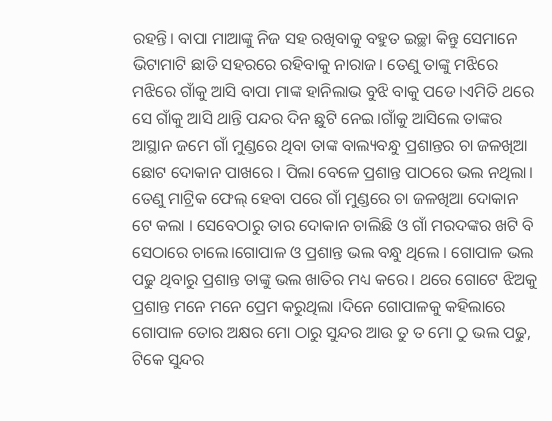ରହନ୍ତି। ବାପା ମାଆଙ୍କୁ ନିଜ ସହ ରଖିବାକୁ ବହୁତ ଇଚ୍ଛା କିନ୍ତୁ ସେମାନେ ଭିଟାମାଟି ଛାଡି ସହରରେ ରହିବାକୁ ନାରାଜ। ତେଣୁ ତାଙ୍କୁ ମଝିରେ ମଝିରେ ଗାଁକୁ ଆସି ବାପା ମାଙ୍କ ହାନିଲାଭ ବୁଝି ବାକୁ ପଡେ।ଏମିତି ଥରେ ସେ ଗାଁକୁ ଆସି ଥାନ୍ତି ପନ୍ଦର ଦିନ ଛୁଟି ନେଇ।ଗାଁକୁ ଆସିଲେ ତାଙ୍କର ଆସ୍ଥାନ ଜମେ ଗାଁ ମୁଣ୍ଡରେ ଥିବା ତାଙ୍କ ବାଲ୍ୟବନ୍ଧୁ ପ୍ରଶାନ୍ତର ଚା ଜଳଖିଆ ଛୋଟ ଦୋକାନ ପାଖରେ । ପିଲା ବେଳେ ପ୍ରଶାନ୍ତ ପାଠରେ ଭଲ ନଥିଲା। ତେଣୁ ମାଟ୍ରିକ ଫେଲ୍ ହେବା ପରେ ଗାଁ ମୁଣ୍ଡରେ ଚା ଜଳଖିଆ ଦୋକାନ ଟେ କଲା । ସେବେଠାରୁ ତାର ଦୋକାନ ଚାଲିଛି ଓ ଗାଁ ମରଦଙ୍କର ଖଟି ବି ସେଠାରେ ଚାଲେ।ଗୋପାଳ ଓ ପ୍ରଶାନ୍ତ ଭଲ ବନ୍ଧୁ ଥିଲେ । ଗୋପାଳ ଭଲ ପଢୁ ଥିବାରୁ ପ୍ରଶାନ୍ତ ତାଙ୍କୁ ଭଲ ଖାତିର ମଧ୍ୟ କରେ। ଥରେ ଗୋଟେ ଝିଅକୁ ପ୍ରଶାନ୍ତ ମନେ ମନେ ପ୍ରେମ କରୁଥିଲା ।ଦିନେ ଗୋପାଳକୁ କହିଲାରେ ଗୋପାଳ ତୋର ଅକ୍ଷର ମୋ ଠାରୁ ସୁନ୍ଦର ଆଉ ତୁ ତ ମୋ ଠୁ ଭଲ ପଢୁ, ଟିକେ ସୁନ୍ଦର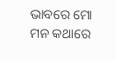ଭାବରେ ମୋ ମନ କଥାରେ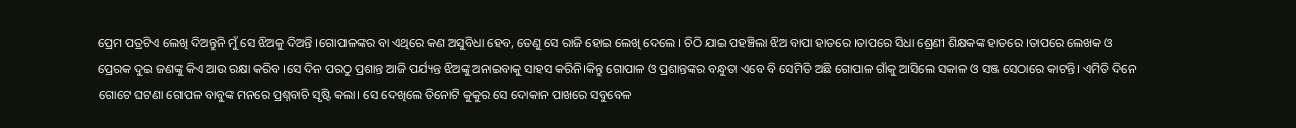ପ୍ରେମ ପତ୍ରଟିଏ ଲେଖି ଦିଅନ୍ତୁନି ମୁଁ ସେ ଝିଅକୁ ଦିଅନ୍ତି ।ଗୋପାଳଙ୍କର ବା ଏଥିରେ କଣ ଅସୁବିଧା ହେବ, ତେଣୁ ସେ ରାଜି ହୋଇ ଲେଖି ଦେଲେ । ଚିଠି ଯାଇ ପହଞ୍ଚିଲା ଝିଅ ବାପା ହାତରେ ।ତାପରେ ସିଧା ଶ୍ରେଣୀ ଶିକ୍ଷକଙ୍କ ହାତରେ ।ତାପରେ ଲେଖକ ଓ ପ୍ରେରକ ଦୁଇ ଜଣଙ୍କୁ କିଏ ଆଉ ରକ୍ଷା କରିବ ।ସେ ଦିନ ପରଠୁ ପ୍ରଶାନ୍ତ ଆଜି ପର୍ଯ୍ୟନ୍ତ ଝିଅଙ୍କୁ ଅନାଇବାକୁ ସାହସ କରିନି।କିନ୍ତୁ ଗୋପାଳ ଓ ପ୍ରଶାନ୍ତଙ୍କର ବନ୍ଧୁତା ଏବେ ବି ସେମିତି ଅଛି ଗୋପାଳ ଗାଁକୁ ଆସିଲେ ସକାଳ ଓ ସଞ୍ଜ ସେଠାରେ କାଟନ୍ତି। ଏମିତି ଦିନେ ଗୋଟେ ଘଟଣା ଗୋପଳ ବାବୁଙ୍କ ମନରେ ପ୍ରଶ୍ନବାଚି ସୃଷ୍ଟି କଲା। ସେ ଦେଖିଲେ ତିନୋଟି କୁକୁର ସେ ଦୋକାନ ପାଖରେ ସବୁବେଳ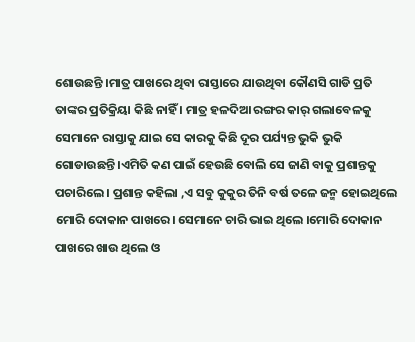ଶୋଉଛନ୍ତି ।ମାତ୍ର ପାଖରେ ଥିବା ରାସ୍ତାରେ ଯାଉଥିବା କୌଣସି ଗାଡି ପ୍ରତି ତାଙ୍କର ପ୍ରତିକ୍ରିୟା କିଛି ନାହିଁ । ମାତ୍ର ହଳଦିଆ ରଙ୍ଗର କାର୍ ଗଲାବେଳକୁ ସେମାନେ ରାସ୍ତାକୁ ଯାଇ ସେ କାରକୁ କିଛି ଦୂର ପର୍ଯ୍ୟନ୍ତ ଭୁକି ଭୁକି ଗୋଡାଉଛନ୍ତି ।ଏମିତି କଣ ପାଇଁ ହେଉଛି ବୋଲି ସେ ଜାଣି ବାକୁ ପ୍ରଶାନ୍ତକୁ ପଚାରିଲେ । ପ୍ରଶାନ୍ତ କହିଲା ,ଏ ସବୁ କୁକୁର ତିନି ବର୍ଷ ତଳେ ଜନ୍ମ ହୋଇଥିଲେ ମୋରି ଦୋକାନ ପାଖରେ। ସେମାନେ ଚାରି ଭାଇ ଥିଲେ ।ମୋରି ଦୋକାନ ପାଖରେ ଖାଉ ଥିଲେ ଓ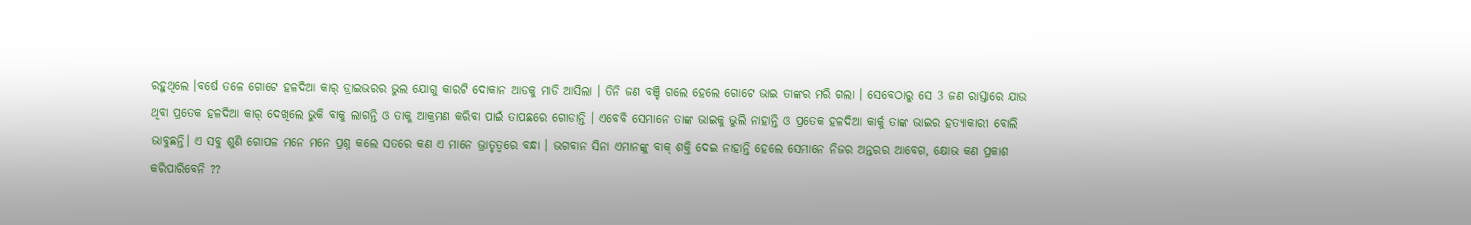ରହୁଥିଲେ ।ବର୍ଷେ ତଳେ ଗୋଟେ ହଳଦିଆ କାର୍ ଡ୍ରାଇଭରର ଭୁଲ ଯୋଗୁ କାରଟି ଦୋକାନ ଆଡକୁ ମାଡି ଆସିଲା । ତିନି ଜଣ ବଞ୍ଚି ଗଲେ ହେଲେ ଗୋଟେ ଭାଇ ତାଙ୍କର ମରି ଗଲା । ସେବେଠାରୁ ସେ 3 ଜଣ ରାସ୍ତାରେ ଯାଉ ଥିବା ପ୍ରତେକ ହଳଦିଆ କାର୍ ଦେଖିଲେ ଭୁକି ବାକୁ ଲାଗନ୍ତି ଓ ତାକୁ ଆକ୍ରମଣ କରିବା ପାଇଁ ତାପଛରେ ଗୋଡାନ୍ତି । ଏବେବି ସେମାନେ ତାଙ୍କ ଭାଇକୁ ଭୁଲି ନାହାନ୍ତି ଓ ପ୍ରତେକ ହଳଦିଆ କାର୍କୁ ତାଙ୍କ ଭାଇର ହତ୍ୟାକାରୀ ବୋଲି ଭାବୁଛନ୍ତି। ଏ ସବୁ ଶୁଣି ଗୋପଳ ମନେ ମନେ ପ୍ରଶ୍ନ କଲେ ସତରେ କଣ ଏ ମାନେ ଭ୍ରାତୃତ୍ୱରେ ବନ୍ଧା । ଭଗବାନ ସିନା ଏମାନଙ୍କୁ ବାକ୍ ଶକ୍ତି ଦେଇ ନାହାନ୍ତି ହେଲେ ସେମାନେ ନିଜର ଅନ୍ତରର ଆବେଗ, କ୍ଷୋଭ କଣ ପ୍ରକାଶ କରିପାରିବେନି ??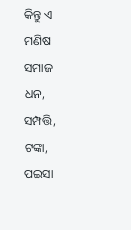କିନ୍ତୁ ଏ ମଣିଷ ସମାଜ ଧନ, ସମ୍ପତ୍ତି, ଟଙ୍କା, ପଇସା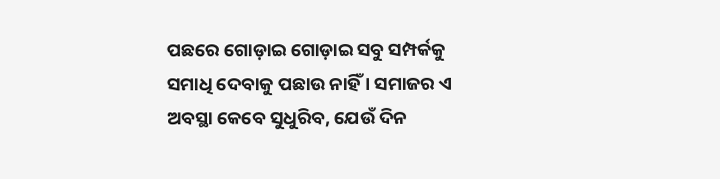ପଛରେ ଗୋଡ଼ାଇ ଗୋଡ଼ାଇ ସବୁ ସମ୍ପର୍କକୁ ସମାଧି ଦେବାକୁ ପଛାଉ ନାହିଁ । ସମାଜର ଏ ଅବସ୍ଥା କେବେ ସୁଧୁରିବ, ଯେଉଁ ଦିନ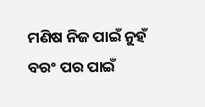ମଣିଷ ନିଜ ପାଇଁ ନୁହଁ ବରଂ ପର ପାଇଁ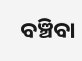ବଞ୍ଚିବା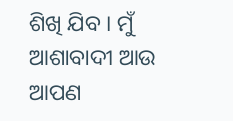ଶିଖି ଯିବ । ମୁଁ ଆଶାବାଦୀ ଆଉ ଆପଣ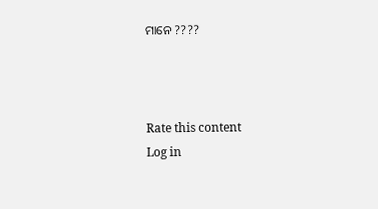ମାନେ ????



Rate this content
Log in